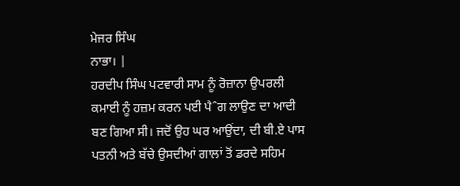ਮੇਜਰ ਸਿੰਘ
ਨਾਭਾ। |
ਹਰਦੀਪ ਸਿੰਘ ਪਟਵਾਰੀ ਸਾਮ ਨੂੰ ਰੋਜ਼ਾਨਾ ਉਪਰਲੀ ਕਮਾਈ ਨੂੰ ਹਜ਼ਮ ਕਰਨ ਪਈ ਪੈˆਗ ਲਾਉਣ ਦਾ ਆਦੀ ਬਣ ਗਿਆ ਸੀ। ਜਦੋਂ ਉਹ ਘਰ ਆਉਂਦਾ, ਦੀ ਬੀ.ਏ ਪਾਸ ਪਤਨੀ ਅਤੇ ਬੱਚੇ ਉਸਦੀਆਂ ਗਾਲਾਂ ਤੋਂ ਡਰਦੇ ਸਹਿਮ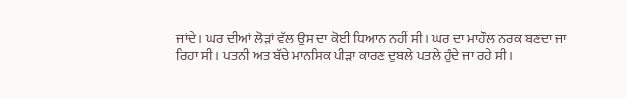ਜਾਂਦੇ। ਘਰ ਦੀਆਂ ਲੋੜਾਂ ਵੱਲ ਉਸ ਦਾ ਕੋਈ ਧਿਆਨ ਨਹੀਂ ਸੀ। ਘਰ ਦਾ ਮਾਹੌਲ ਨਰਕ ਬਣਦਾ ਜਾ ਰਿਹਾ ਸੀ। ਪਤਨੀ ਅਤ ਬੱਚੇ ਮਾਨਸਿਕ ਪੀੜਾ ਕਾਰਣ ਦੁਬਲੇ ਪਤਲੇ ਹੁੰਦੇ ਜਾ ਰਹੇ ਸੀ।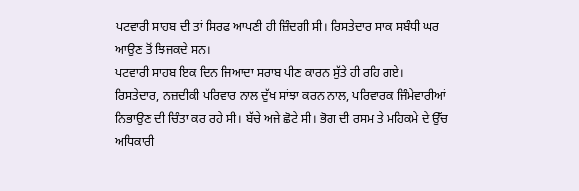ਪਟਵਾਰੀ ਸਾਹਬ ਦੀ ਤਾਂ ਸਿਰਫ ਆਪਣੀ ਹੀ ਜ਼ਿੰਦਗੀ ਸੀ। ਰਿਸਤੇਦਾਰ ਸਾਕ ਸਬੰਧੀ ਘਰ ਆਉਣ ਤੋਂ ਝਿਜਕਦੇ ਸਨ।
ਪਟਵਾਰੀ ਸਾਹਬ ਇਕ ਦਿਨ ਜਿਆਦਾ ਸਰਾਬ ਪੀਣ ਕਾਰਨ ਸੁੱਤੇ ਹੀ ਰਹਿ ਗਏ। ਰਿਸਤੇਦਾਰ, ਨਜ਼ਦੀਕੀ ਪਰਿਵਾਰ ਨਾਲ ਦੁੱਖ ਸਾਂਝਾ ਕਰਨ ਨਾਲ, ਪਰਿਵਾਰਕ ਜਿੰਮੇਵਾਰੀਆਂ ਨਿਭਾਉਣ ਦੀ ਚਿੰਤਾ ਕਰ ਰਹੇ ਸੀ। ਬੱਚੇ ਅਜੇ ਛੋਟੇ ਸੀ। ਭੋਗ ਦੀ ਰਸਮ ਤੇ ਮਹਿਕਮੇ ਦੇ ਉੱਚ ਅਧਿਕਾਰੀ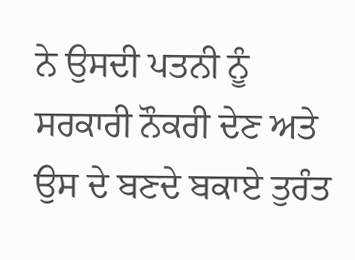ਨੇ ਉਸਦੀ ਪਤਨੀ ਨੂੰ ਸਰਕਾਰੀ ਨੌਕਰੀ ਦੇਣ ਅਤੇ ਉਸ ਦੇ ਬਣਦੇ ਬਕਾਏ ਤੁਰੰਤ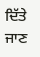ਦਿੱਤੇ ਜਾਣ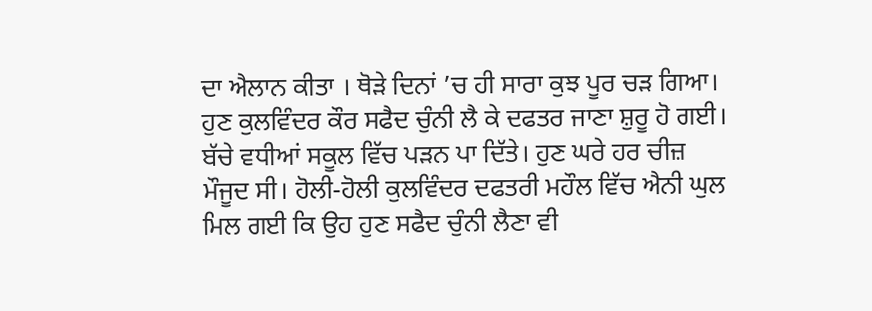ਦਾ ਐਲਾਨ ਕੀਤਾ । ਥੋੜੇ ਦਿਨਾਂ ’ਚ ਹੀ ਸਾਰਾ ਕੁਝ ਪੂਰ ਚੜ ਗਿਆ। ਹੁਣ ਕੁਲਵਿੰਦਰ ਕੌਰ ਸਫੈਦ ਚੁੰਨੀ ਲੈ ਕੇ ਦਫਤਰ ਜਾਣਾ ਸ਼ੁਰੂ ਹੋ ਗਈ। ਬੱਚੇ ਵਧੀਆਂ ਸਕੂਲ ਵਿੱਚ ਪੜਨ ਪਾ ਦਿੱਤੇ। ਹੁਣ ਘਰੇ ਹਰ ਚੀਜ਼ ਮੌਜੂਦ ਸੀ। ਹੋਲੀ-ਹੋਲੀ ਕੁਲਵਿੰਦਰ ਦਫਤਰੀ ਮਹੌਲ ਵਿੱਚ ਐਨੀ ਘੁਲ ਮਿਲ ਗਈ ਕਿ ਉਹ ਹੁਣ ਸਫੈਦ ਚੁੰਨੀ ਲੈਣਾ ਵੀ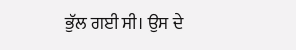ਭੁੱਲ ਗਈ ਸੀ। ਉਸ ਦੇ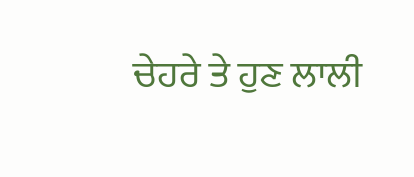ਚੇਹਰੇ ਤੇ ਹੁਣ ਲਾਲੀ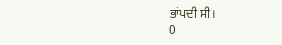ਭਾਂਪਦੀ ਸੀ।
0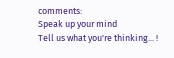comments:
Speak up your mind
Tell us what you're thinking... !